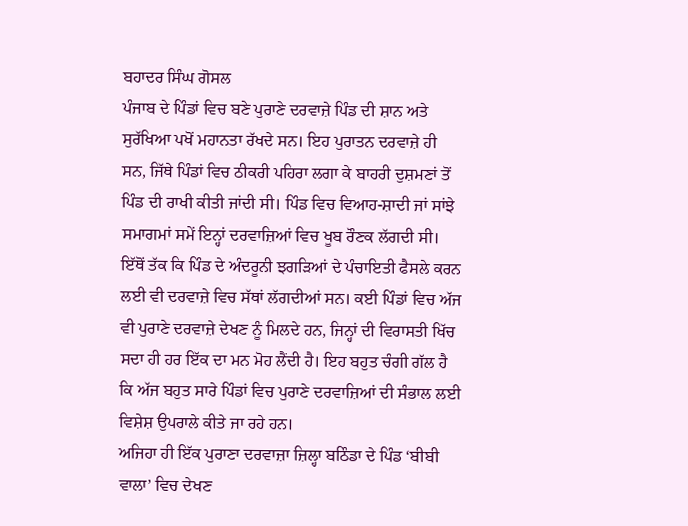ਬਹਾਦਰ ਸਿੰਘ ਗੋਸਲ
ਪੰਜਾਬ ਦੇ ਪਿੰਡਾਂ ਵਿਚ ਬਣੇ ਪੁਰਾਣੇ ਦਰਵਾਜ਼ੇ ਪਿੰਡ ਦੀ ਸ਼ਾਨ ਅਤੇ ਸੁਰੱਖਿਆ ਪਖੋਂ ਮਹਾਨਤਾ ਰੱਖਦੇ ਸਨ। ਇਹ ਪੁਰਾਤਨ ਦਰਵਾਜ਼ੇ ਹੀ ਸਨ, ਜਿੱਥੇ ਪਿੰਡਾਂ ਵਿਚ ਠੀਕਰੀ ਪਹਿਰਾ ਲਗਾ ਕੇ ਬਾਹਰੀ ਦੁਸ਼ਮਣਾਂ ਤੋਂ ਪਿੰਡ ਦੀ ਰਾਖੀ ਕੀਤੀ ਜਾਂਦੀ ਸੀ। ਪਿੰਡ ਵਿਚ ਵਿਆਹ-ਸ਼ਾਦੀ ਜਾਂ ਸਾਂਝੇ ਸਮਾਗਮਾਂ ਸਮੇਂ ਇਨ੍ਹਾਂ ਦਰਵਾਜ਼ਿਆਂ ਵਿਚ ਖੂਬ ਰੌਣਕ ਲੱਗਦੀ ਸੀ। ਇੱਥੋਂ ਤੱਕ ਕਿ ਪਿੰਡ ਦੇ ਅੰਦਰੂਨੀ ਝਗੜਿਆਂ ਦੇ ਪੰਚਾਇਤੀ ਫੈਸਲੇ ਕਰਨ ਲਈ ਵੀ ਦਰਵਾਜ਼ੇ ਵਿਚ ਸੱਥਾਂ ਲੱਗਦੀਆਂ ਸਨ। ਕਈ ਪਿੰਡਾਂ ਵਿਚ ਅੱਜ ਵੀ ਪੁਰਾਣੇ ਦਰਵਾਜ਼ੇ ਦੇਖਣ ਨੂੰ ਮਿਲਦੇ ਹਨ, ਜਿਨ੍ਹਾਂ ਦੀ ਵਿਰਾਸਤੀ ਖਿੱਚ ਸਦਾ ਹੀ ਹਰ ਇੱਕ ਦਾ ਮਨ ਮੋਹ ਲੈਂਦੀ ਹੈ। ਇਹ ਬਹੁਤ ਚੰਗੀ ਗੱਲ ਹੈ ਕਿ ਅੱਜ ਬਹੁਤ ਸਾਰੇ ਪਿੰਡਾਂ ਵਿਚ ਪੁਰਾਣੇ ਦਰਵਾਜ਼ਿਆਂ ਦੀ ਸੰਭਾਲ ਲਈ ਵਿਸ਼ੇਸ਼ ਉਪਰਾਲੇ ਕੀਤੇ ਜਾ ਰਹੇ ਹਨ।
ਅਜਿਹਾ ਹੀ ਇੱਕ ਪੁਰਾਣਾ ਦਰਵਾਜ਼ਾ ਜ਼ਿਲ੍ਹਾ ਬਠਿੰਡਾ ਦੇ ਪਿੰਡ ‘ਬੀਬੀ ਵਾਲਾ’ ਵਿਚ ਦੇਖਣ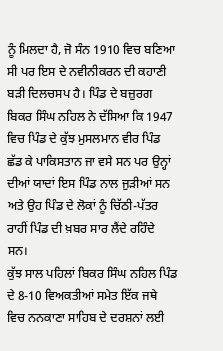ਨੂੰ ਮਿਲਦਾ ਹੈ, ਜੋ ਸੰਨ 1910 ਵਿਚ ਬਣਿਆ ਸੀ ਪਰ ਇਸ ਦੇ ਨਵੀਨੀਕਰਨ ਦੀ ਕਹਾਣੀ ਬੜੀ ਦਿਲਚਸਪ ਹੈ। ਪਿੰਡ ਦੇ ਬਜ਼ੁਰਗ ਬਿਕਰ ਸਿੰਘ ਨਹਿਲ ਨੇ ਦੱਸਿਆ ਕਿ 1947 ਵਿਚ ਪਿੰਡ ਦੇ ਕੁੱਝ ਮੁਸਲਮਾਨ ਵੀਰ ਪਿੰਡ ਛੱਡ ਕੇ ਪਾਕਿਸਤਾਨ ਜਾ ਵਸੇ ਸਨ ਪਰ ਉਨ੍ਹਾਂ ਦੀਆਂ ਯਾਦਾਂ ਇਸ ਪਿੰਡ ਨਾਲ ਜੁੜੀਆਂ ਸਨ ਅਤੇ ਉਹ ਪਿੰਡ ਦੇ ਲੋਕਾਂ ਨੂੰ ਚਿੱਠੀ-ਪੱਤਰ ਰਾਹੀਂ ਪਿੰਡ ਦੀ ਖ਼ਬਰ ਸਾਰ ਲੈਂਦੇ ਰਹਿੰਦੇ ਸਨ।
ਕੁੱਝ ਸਾਲ ਪਹਿਲਾਂ ਬਿਕਰ ਸਿੰਘ ਨਹਿਲ ਪਿੰਡ ਦੇ 8-10 ਵਿਅਕਤੀਆਂ ਸਮੇਤ ਇੱਕ ਜਥੇ ਵਿਚ ਨਨਕਾਣਾ ਸਾਹਿਬ ਦੇ ਦਰਸ਼ਨਾਂ ਲਈ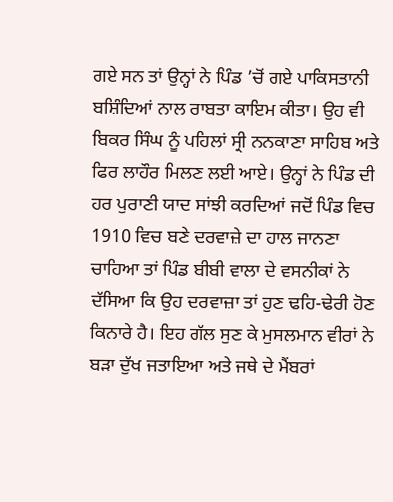ਗਏ ਸਨ ਤਾਂ ਉਨ੍ਹਾਂ ਨੇ ਪਿੰਡ ’ਚੋਂ ਗਏ ਪਾਕਿਸਤਾਨੀ ਬਸ਼ਿੰਦਿਆਂ ਨਾਲ ਰਾਬਤਾ ਕਾਇਮ ਕੀਤਾ। ਉਹ ਵੀ ਬਿਕਰ ਸਿੰਘ ਨੂੰ ਪਹਿਲਾਂ ਸ੍ਰੀ ਨਨਕਾਣਾ ਸਾਹਿਬ ਅਤੇ ਫਿਰ ਲਾਹੌਰ ਮਿਲਣ ਲਈ ਆਏ। ਉਨ੍ਹਾਂ ਨੇ ਪਿੰਡ ਦੀ ਹਰ ਪੁਰਾਣੀ ਯਾਦ ਸਾਂਝੀ ਕਰਦਿਆਂ ਜਦੋਂ ਪਿੰਡ ਵਿਚ 1910 ਵਿਚ ਬਣੇ ਦਰਵਾਜ਼ੇ ਦਾ ਹਾਲ ਜਾਨਣਾ ਚਾਹਿਆ ਤਾਂ ਪਿੰਡ ਬੀਬੀ ਵਾਲਾ ਦੇ ਵਸਨੀਕਾਂ ਨੇ ਦੱਸਿਆ ਕਿ ਉਹ ਦਰਵਾਜ਼ਾ ਤਾਂ ਹੁਣ ਢਹਿ-ਢੇਰੀ ਹੋਣ ਕਿਨਾਰੇ ਹੈ। ਇਹ ਗੱਲ ਸੁਣ ਕੇ ਮੁਸਲਮਾਨ ਵੀਰਾਂ ਨੇ ਬੜਾ ਦੁੱਖ ਜਤਾਇਆ ਅਤੇ ਜਥੇ ਦੇ ਮੈਂਬਰਾਂ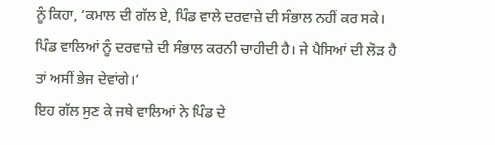ਨੂੰ ਕਿਹਾ, ‘ਕਮਾਲ ਦੀ ਗੱਲ ਏ, ਪਿੰਡ ਵਾਲੇ ਦਰਵਾਜ਼ੇ ਦੀ ਸੰਭਾਲ ਨਹੀਂ ਕਰ ਸਕੇ। ਪਿੰਡ ਵਾਲਿਆਂ ਨੂੰ ਦਰਵਾਜ਼ੇ ਦੀ ਸੰਭਾਲ ਕਰਨੀ ਚਾਹੀਦੀ ਹੈ। ਜੇ ਪੈਸਿਆਂ ਦੀ ਲੋੜ ਹੈ ਤਾਂ ਅਸੀਂ ਭੇਜ ਦੇਵਾਂਗੇ।’
ਇਹ ਗੱਲ ਸੁਣ ਕੇ ਜਥੇ ਵਾਲਿਆਂ ਨੇ ਪਿੰਡ ਦੇ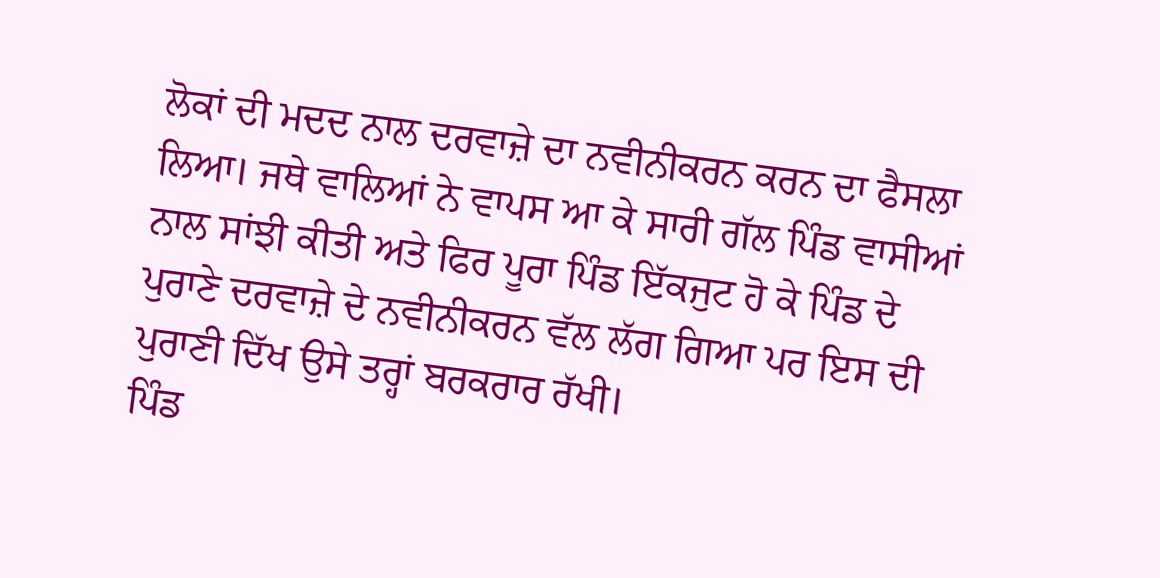ਲੋਕਾਂ ਦੀ ਮਦਦ ਨਾਲ ਦਰਵਾਜ਼ੇ ਦਾ ਨਵੀਨੀਕਰਨ ਕਰਨ ਦਾ ਫੈਸਲਾ ਲਿਆ। ਜਥੇ ਵਾਲਿਆਂ ਨੇ ਵਾਪਸ ਆ ਕੇ ਸਾਰੀ ਗੱਲ ਪਿੰਡ ਵਾਸੀਆਂ ਨਾਲ ਸਾਂਝੀ ਕੀਤੀ ਅਤੇ ਫਿਰ ਪੂਰਾ ਪਿੰਡ ਇੱਕਜੁਟ ਹੋ ਕੇ ਪਿੰਡ ਦੇ ਪੁਰਾਣੇ ਦਰਵਾਜ਼ੇ ਦੇ ਨਵੀਨੀਕਰਨ ਵੱਲ ਲੱਗ ਗਿਆ ਪਰ ਇਸ ਦੀ ਪੁਰਾਣੀ ਦਿੱਖ ਉਸੇ ਤਰ੍ਹਾਂ ਬਰਕਰਾਰ ਰੱਖੀ।
ਪਿੰਡ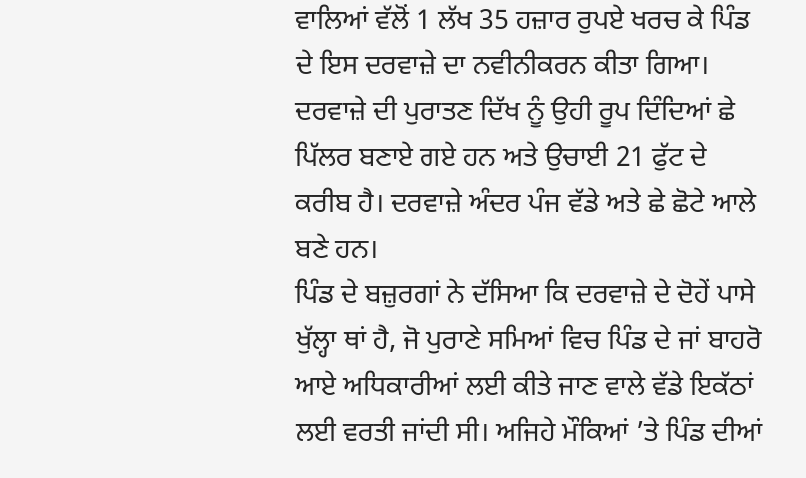ਵਾਲਿਆਂ ਵੱਲੋਂ 1 ਲੱਖ 35 ਹਜ਼ਾਰ ਰੁਪਏ ਖਰਚ ਕੇ ਪਿੰਡ ਦੇ ਇਸ ਦਰਵਾਜ਼ੇ ਦਾ ਨਵੀਨੀਕਰਨ ਕੀਤਾ ਗਿਆ। ਦਰਵਾਜ਼ੇ ਦੀ ਪੁਰਾਤਣ ਦਿੱਖ ਨੂੰ ਉਹੀ ਰੂਪ ਦਿੰਦਿਆਂ ਛੇ ਪਿੱਲਰ ਬਣਾਏ ਗਏ ਹਨ ਅਤੇ ਉਚਾਈ 21 ਫੁੱਟ ਦੇ ਕਰੀਬ ਹੈ। ਦਰਵਾਜ਼ੇ ਅੰਦਰ ਪੰਜ ਵੱਡੇ ਅਤੇ ਛੇ ਛੋਟੇ ਆਲੇ ਬਣੇ ਹਨ।
ਪਿੰਡ ਦੇ ਬਜ਼ੁਰਗਾਂ ਨੇ ਦੱਸਿਆ ਕਿ ਦਰਵਾਜ਼ੇ ਦੇ ਦੋਹੇਂ ਪਾਸੇ ਖੁੱਲ੍ਹਾ ਥਾਂ ਹੈ, ਜੋ ਪੁਰਾਣੇ ਸਮਿਆਂ ਵਿਚ ਪਿੰਡ ਦੇ ਜਾਂ ਬਾਹਰੋ ਆਏ ਅਧਿਕਾਰੀਆਂ ਲਈ ਕੀਤੇ ਜਾਣ ਵਾਲੇ ਵੱਡੇ ਇਕੱਠਾਂ ਲਈ ਵਰਤੀ ਜਾਂਦੀ ਸੀ। ਅਜਿਹੇ ਮੌਕਿਆਂ ’ਤੇ ਪਿੰਡ ਦੀਆਂ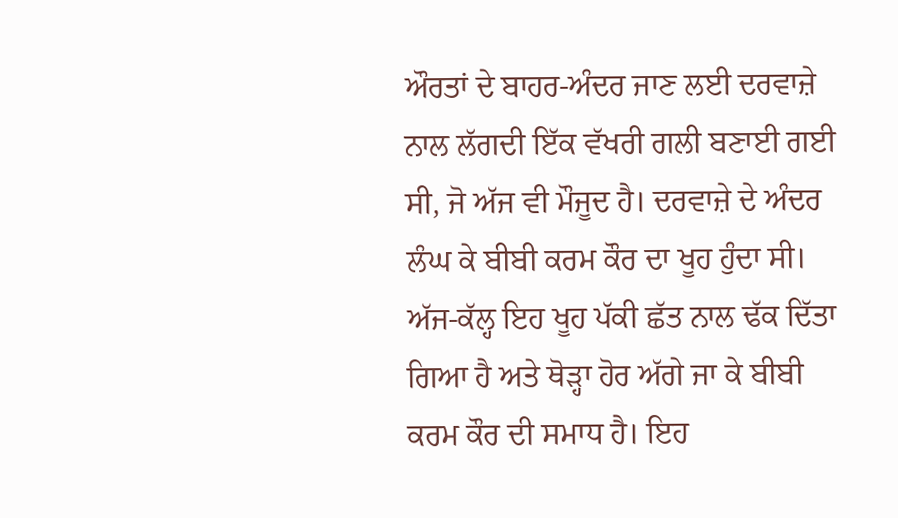ਔਰਤਾਂ ਦੇ ਬਾਹਰ-ਅੰਦਰ ਜਾਣ ਲਈ ਦਰਵਾਜ਼ੇ ਨਾਲ ਲੱਗਦੀ ਇੱਕ ਵੱਖਰੀ ਗਲੀ ਬਣਾਈ ਗਈ ਸੀ, ਜੋ ਅੱਜ ਵੀ ਮੌਜੂਦ ਹੈ। ਦਰਵਾਜ਼ੇ ਦੇ ਅੰਦਰ ਲੰਘ ਕੇ ਬੀਬੀ ਕਰਮ ਕੌਰ ਦਾ ਖੂਹ ਹੁੰਦਾ ਸੀ। ਅੱਜ-ਕੱਲ੍ਹ ਇਹ ਖੂਹ ਪੱਕੀ ਛੱਤ ਨਾਲ ਢੱਕ ਦਿੱਤਾ ਗਿਆ ਹੈ ਅਤੇ ਥੋੜ੍ਹਾ ਹੋਰ ਅੱਗੇ ਜਾ ਕੇ ਬੀਬੀ ਕਰਮ ਕੌਰ ਦੀ ਸਮਾਧ ਹੈ। ਇਹ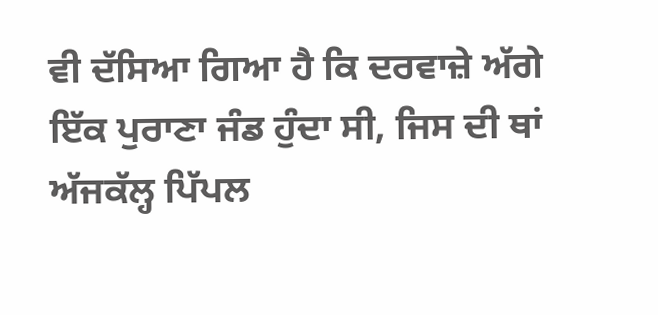ਵੀ ਦੱਸਿਆ ਗਿਆ ਹੈ ਕਿ ਦਰਵਾਜ਼ੇ ਅੱਗੇ ਇੱਕ ਪੁਰਾਣਾ ਜੰਡ ਹੁੰਦਾ ਸੀ, ਜਿਸ ਦੀ ਥਾਂ ਅੱਜਕੱਲ੍ਹ ਪਿੱਪਲ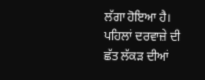ਲੱਗਾ ਹੋਇਆ ਹੈ। ਪਹਿਲਾਂ ਦਰਵਾਜ਼ੇ ਦੀ ਛੱਤ ਲੱਕੜ ਦੀਆਂ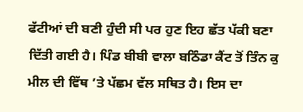ਫੱਟੀਆਂ ਦੀ ਬਣੀ ਹੁੰਦੀ ਸੀ ਪਰ ਹੁਣ ਇਹ ਛੱਤ ਪੱਕੀ ਬਣਾ ਦਿੱਤੀ ਗਈ ਹੈ। ਪਿੰਡ ਬੀਬੀ ਵਾਲਾ ਬਠਿੰਡਾ ਕੈਂਟ ਤੋਂ ਤਿੰਨ ਕੁ ਮੀਲ ਦੀ ਵਿੱਥ ’ਤੇ ਪੱਛਮ ਵੱਲ ਸਥਿਤ ਹੈ। ਇਸ ਦਾ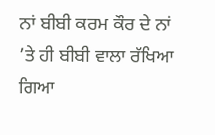ਨਾਂ ਬੀਬੀ ਕਰਮ ਕੌਰ ਦੇ ਨਾਂ ’ਤੇ ਹੀ ਬੀਬੀ ਵਾਲਾ ਰੱਖਿਆ ਗਿਆ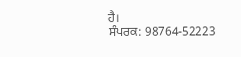ਹੈ।
ਸੰਪਰਕ: 98764-52223